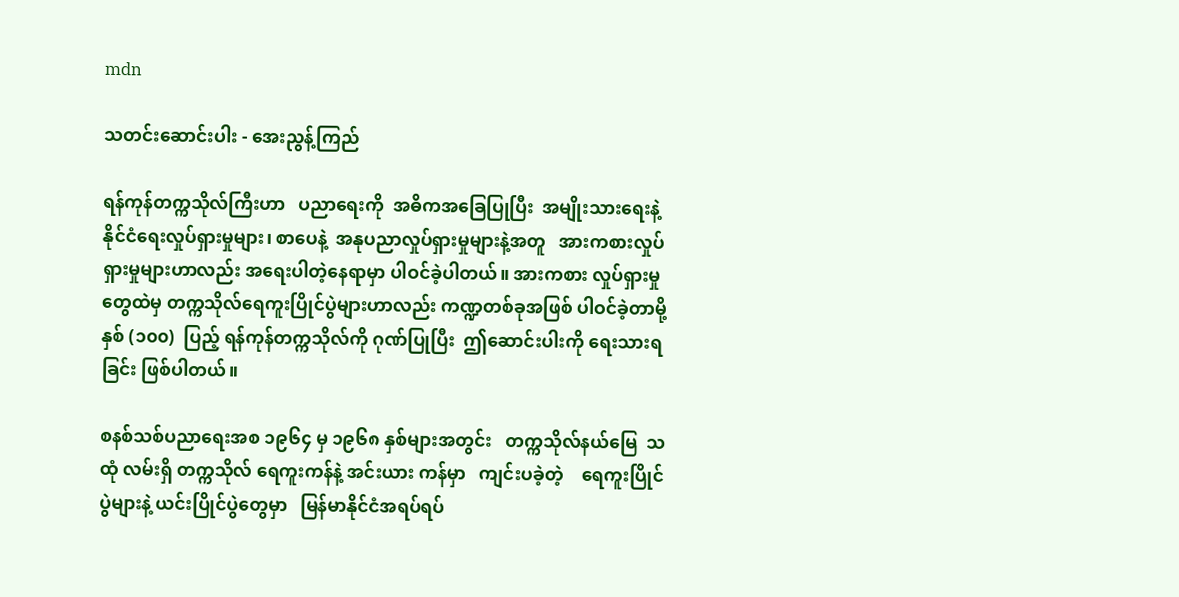mdn

သတင်းဆောင်းပါး - အေးညွန့်ကြည်

ရန်ကုန်တက္ကသိုလ်ကြီးဟာ   ပညာရေးကို  အဓိကအခြေပြုပြီး  အမျိုးသားရေးနဲ့   နိုင်ငံရေးလှုပ်ရှားမှုများ၊ စာပေနဲ့  အနုပညာလှုပ်ရှားမှုများနဲ့အတူ   အားကစားလှုပ်ရှားမှုများဟာလည်း အရေးပါတဲ့နေရာမှာ ပါဝင်ခဲ့ပါတယ်။ အားကစား လှုပ်ရှားမှုတွေထဲမှ တက္ကသိုလ်ရေကူးပြိုင်ပွဲများဟာလည်း ကဏ္ဍတစ်ခုအဖြစ် ပါဝင်ခဲ့တာမို့ နှစ် (၁၀၀)  ပြည့် ရန်ကုန်တက္ကသိုလ်ကို ဂုဏ်ပြုပြီး  ဤဆောင်းပါးကို ရေးသားရခြင်း ဖြစ်ပါတယ်။

စနစ်သစ်ပညာရေးအစ ၁၉၆၄ မှ ၁၉၆၈ နှစ်များအတွင်း   တက္ကသိုလ်နယ်မြေ  သထုံ လမ်းရှိ တက္ကသိုလ် ရေကူးကန်နဲ့ အင်းယား ကန်မှာ   ကျင်းပခဲ့တဲ့    ရေကူးပြိုင်ပွဲများနဲ့ ယင်းပြိုင်ပွဲတွေမှာ   မြန်မာနိုင်ငံအရပ်ရပ်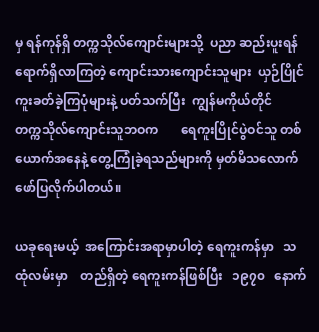မှ ရန်ကုန်ရှိ တက္ကသိုလ်ကျောင်းများသို့  ပညာ ဆည်းပူးရန် ရောက်ရှိလာကြတဲ့ ကျောင်းသားကျောင်းသူများ  ယှဉ်ပြိုင်ကူးခတ်ခဲ့ကြပုံများနဲ့ ပတ်သက်ပြီး  ကျွန်မကိုယ်တိုင်   တက္ကသိုလ်ကျောင်းသူဘဝက       ရေကူးပြိုင်ပွဲဝင်သူ တစ်ယောက်အနေနဲ့ တွေ့ကြုံခဲ့ရသည်များကို မှတ်မိသလောက် ဖော်ပြလိုက်ပါတယ်။

ယခုရေးမယ့်  အကြောင်းအရာမှာပါတဲ့ ရေကူးကန်မှာ   သထုံလမ်းမှာ    တည်ရှိတဲ့ ရေကူးကန်ဖြစ်ပြီး   ၁၉၇၀   နောက်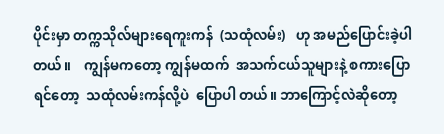ပိုင်းမှာ တက္ကသိုလ်များရေကူးကန်  (သထုံလမ်း)   ဟု အမည်ပြောင်းခဲ့ပါတယ်။    ကျွန်မကတော့ ကျွန်မထက်  အသက်ငယ်သူများနဲ့ စကားပြောရင်တော့  သထုံလမ်းကန်လို့ပဲ  ပြောပါ တယ်။ ဘာကြောင့်လဲဆိုတော့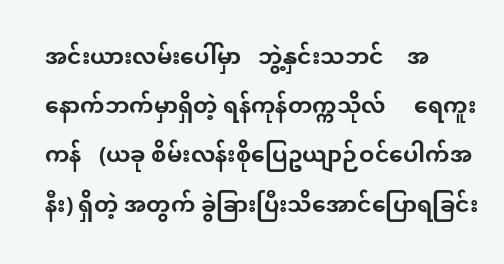အင်းယားလမ်းပေါ်မှာ   ဘွဲ့နှင်းသဘင်    အနောက်ဘက်မှာရှိတဲ့ ရန်ကုန်တက္ကသိုလ်     ရေကူးကန်   (ယခု စိမ်းလန်းစိုပြေဥယျာဉ်ဝင်ပေါက်အနီး) ရှိတဲ့ အတွက် ခွဲခြားပြီးသိအောင်ပြောရခြင်း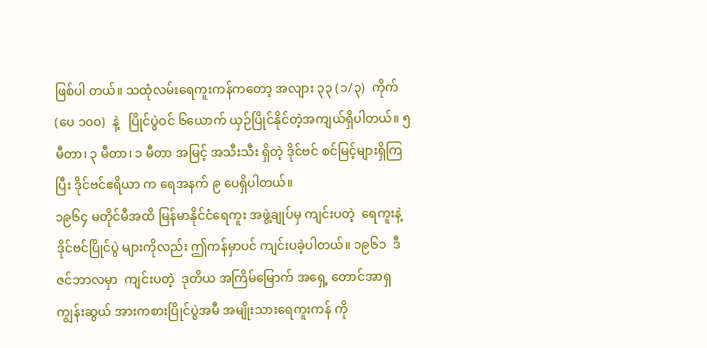ဖြစ်ပါ တယ်။ သထုံလမ်းရေကူးကန်ကတော့ အလျား ၃၃ (၁/၃)  ကိုက်(ပေ ၁၀၀)  နဲ့   ပြိုင်ပွဲဝင် ၆ယောက် ယှဉ်ပြိုင်နိုင်တဲ့အကျယ်ရှိပါတယ်။ ၅ မီတာ၊ ၃ မီတာ၊ ၁ မီတာ အမြင့် အသီးသီး ရှိတဲ့ ဒိုင်ဗင် စင်မြင့်များရှိကြပြီး ဒိုင်ဗင်ဧရိယာ က ရေအနက် ၉ ပေရှိပါတယ်။
၁၉၆၄ မတိုင်မီအထိ မြန်မာနိုင်ငံရေကူး အဖွဲ့ချုပ်မှ ကျင်းပတဲ့  ရေကူးနဲ့  ဒိုင်ဗင်ပြိုင်ပွဲ များကိုလည်း ဤကန်မှာပင် ကျင်းပခဲ့ပါတယ်။ ၁၉၆၁  ဒီဇင်ဘာလမှာ  ကျင်းပတဲ့  ဒုတိယ အကြိမ်မြောက် အရှေ့ တောင်အာရှကျွန်းဆွယ် အားကစားပြိုင်ပွဲအမီ အမျိုးသားရေကူးကန် ကို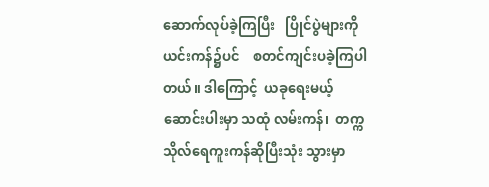ဆောက်လုပ်ခဲ့ကြပြီး   ပြိုင်ပွဲများကို ယင်းကန်၌ပင်    စတင်ကျင်းပခဲ့ကြပါတယ်။ ဒါကြောင့်  ယခုရေးမယ့်ဆောင်းပါးမှာ သထုံ လမ်းကန်၊  တက္ကသိုလ်ရေကူးကန်ဆိုပြီးသုံး သွားမှာ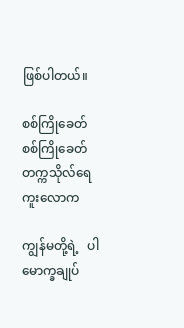ဖြစ်ပါတယ်။

စစ်ကြိုခေတ်
စစ်ကြိုခေတ် တက္ကသိုလ်ရေကူးလောက

ကျွန်မတို့ရဲ့   ပါမောက္ခချုပ်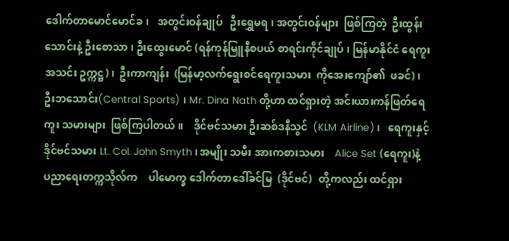ဒေါက်တာမောင်မောင်ခ၊   အတွင်းဝန်ချုပ်   ဦးရွှေမရ၊ အတွင်းဝန်များ  ဖြစ်ကြတဲ့  ဦးထွန်းသောင်းနဲ့ ဦးစောသာ၊ ဦးထွေးမောင် (ရန်ကုန်မြူနီစပယ် စာရင်းကိုင်ချုပ်၊ မြန်မာနိုင်ငံ ရေကူးအသင်း ဥက္ကဋ္ဌ)၊  ဦးကာကျန်း  (မြန်မာ့လက်ရွေးစင်ရေကူးသမား  ကိုအေးကျော်၏  ဖခင်)၊ ဦးဘသောင်း(Central Sports) ၊ Mr. Dina Nath တို့ဟာ ထင်ရှားတဲ့ အင်းယားကန်ဖြတ်ရေကူး သမားများ  ဖြစ်ကြပါတယ်။    ဒိုင်ဗင်သမား ဦးဆစ်ဒနီသွင်  (KLM Airline)၊   ရေကူးနှင့် ဒိုင်ဗင်သမား Lt. Col. John Smyth ၊ အမျိုး သမီး အားကစားသမား    Alice Set (ရေကူး)နဲ့    ပညာရေးတက္ကသိုလ်က    ပါမောက္ခ ဒေါက်တာဒေါ်ခင်မြ  (ဒိုင်ဗင်)   တို့ကလည်း ထင်ရှား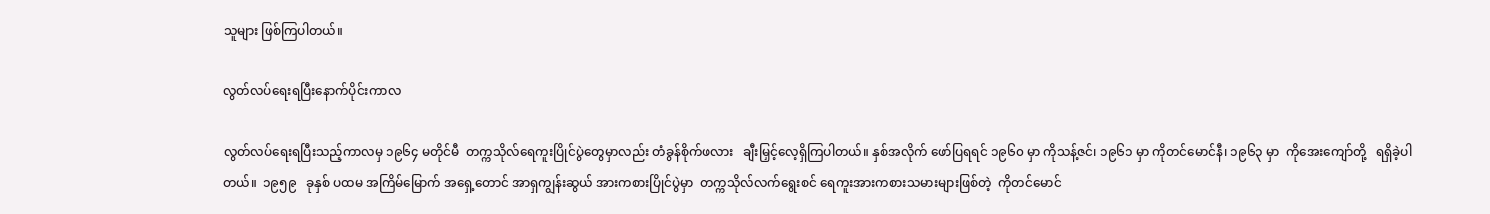သူများ ဖြစ်ကြပါတယ်။

လွတ်လပ်ရေးရပြီးနောက်ပိုင်းကာလ

လွတ်လပ်ရေးရပြီးသည့်ကာလမှ ၁၉၆၄ မတိုင်မီ  တက္ကသိုလ်ရေကူးပြိုင်ပွဲတွေမှာလည်း တံခွန်စိုက်ဖလား   ချီးမြှင့်လေ့ရှိကြပါတယ်။ နှစ်အလိုက် ဖော်ပြရရင် ၁၉၆၀ မှာ ကိုသန့်ဇင်၊ ၁၉၆၁ မှာ ကိုတင်မောင်နီ၊ ၁၉၆၃ မှာ  ကိုအေးကျော်တို့   ရရှိခဲ့ပါတယ်။  ၁၉၅၉   ခုနှစ် ပထမ အကြိမ်မြောက် အရှေ့တောင် အာရှကျွန်းဆွယ် အားကစားပြိုင်ပွဲမှာ  တက္ကသိုလ်လက်ရွေးစင် ရေကူးအားကစားသမားများဖြစ်တဲ့  ကိုတင်မောင်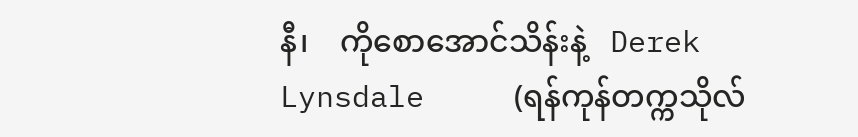နီ၊    ကိုစောအောင်သိန်းနဲ့   Derek Lynsdale     (ရန်ကုန်တက္ကသိုလ်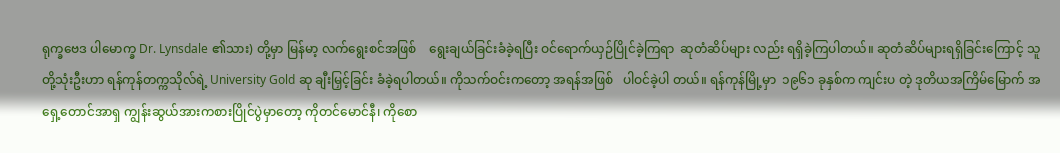ရုက္ခဗေဒ ပါမောက္ခ Dr. Lynsdale ၏သား) တို့မှာ မြန်မာ့ လက်ရွေးစင်အဖြစ်    ရွေးချယ်ခြင်းခံခဲ့ရပြီး ဝင်ရောက်ယှဉ်ပြိုင်ခဲ့ကြရာ  ဆုတံဆိပ်များ လည်း ရရှိခဲ့ကြပါတယ်။ ဆုတံဆိပ်များရရှိခြင်းကြောင့် သူတို့သုံးဦးဟာ ရန်ကုန်တက္ကသိုလ်ရဲ့ University Gold ဆု ချီးမြှင့်ခြင်း ခံခဲ့ရပါတယ်။ ကိုသက်ဝင်းကတော့ အရန်အဖြစ်   ပါဝင်ခဲ့ပါ တယ်။ ရန်ကုန်မြို့မှာ  ၁၉၆၁ ခုနှစ်က ကျင်းပ တဲ့ ဒုတိယအကြိမ်မြောက် အရှေ့တောင်အာရှ ကျွန်းဆွယ်အားကစားပြိုင်ပွဲမှာတော့ ကိုတင်မောင်နီ၊ ကိုစော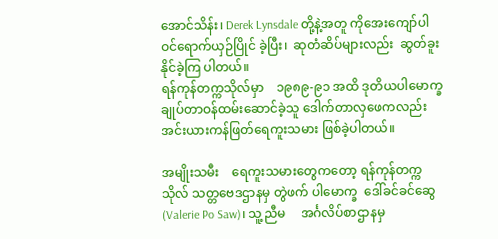အောင်သိန်း၊ Derek Lynsdale တို့နဲ့အတူ ကိုအေးကျော်ပါ ဝင်ရောက်ယှဉ်ပြိုင် ခဲ့ပြီး၊  ဆုတံဆိပ်များလည်း  ဆွတ်ခူးနိုင်ခဲ့ကြ ပါတယ်။
ရန်ကုန်တက္ကသိုလ်မှာ    ၁၉၈၉-၉၁ အထိ ဒုတိယပါမောက္ခချုပ်တာဝန်ထမ်းဆောင်ခဲ့သူ ဒေါက်တာလှဖေကလည်း   အင်းယားကန်ဖြတ်ရေကူးသမား ဖြစ်ခဲ့ပါတယ်။

အမျိုးသမီး    ရေကူးသမားတွေကတော့ ရန်ကုန်တက္ကသိုလ် သတ္တဗေဒဌာနမှ တွဲဖက် ပါမောက္ခ  ဒေါ်ခင်ခင်ဆွေ   (Valerie Po Saw)၊ သူ့ညီမ     အင်္ဂလိပ်စာဌာနမှ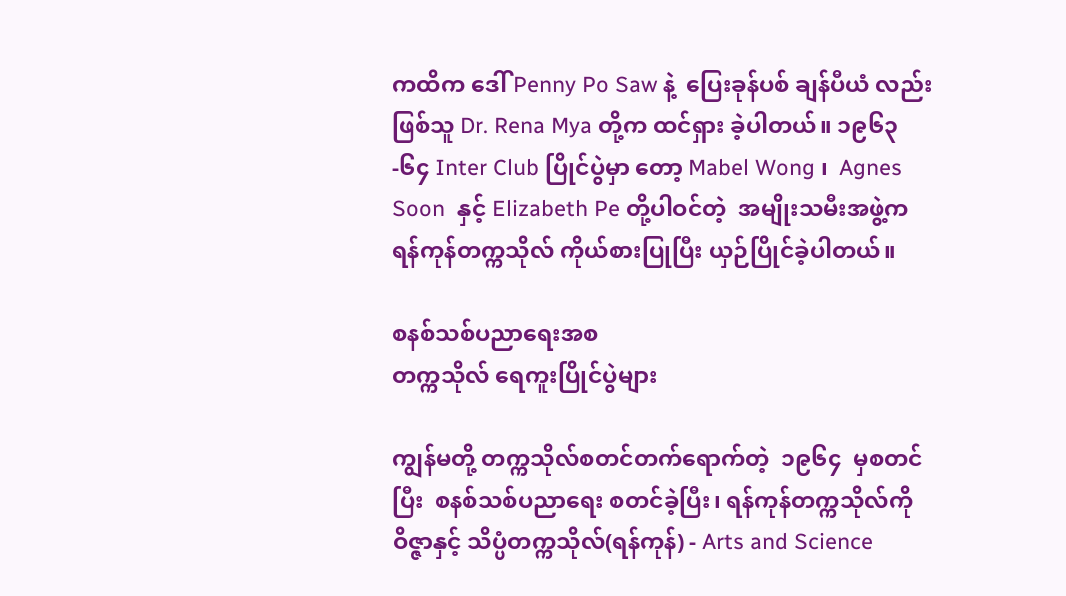ကထိက ဒေါ် Penny Po Saw နဲ့  ပြေးခုန်ပစ် ချန်ပီယံ လည်းဖြစ်သူ Dr. Rena Mya တို့က ထင်ရှား ခဲ့ပါတယ်။ ၁၉၆၃-၆၄ Inter Club ပြိုင်ပွဲမှာ တော့ Mabel Wong ၊  Agnes Soon  နှင့် Elizabeth Pe တို့ပါဝင်တဲ့  အမျိုးသမီးအဖွဲ့က ရန်ကုန်တက္ကသိုလ် ကိုယ်စားပြုပြီး ယှဉ်ပြိုင်ခဲ့ပါတယ်။

စနစ်သစ်ပညာရေးအစ
တက္ကသိုလ် ရေကူးပြိုင်ပွဲများ

ကျွန်မတို့ တက္ကသိုလ်စတင်တက်ရောက်တဲ့  ၁၉၆၄  မှစတင်ပြီး  စနစ်သစ်ပညာရေး စတင်ခဲ့ပြီး၊ ရန်ကုန်တက္ကသိုလ်ကို   ဝိဇ္ဇာနှင့် သိပ္ပံတက္ကသိုလ်(ရန်ကုန်) - Arts and Science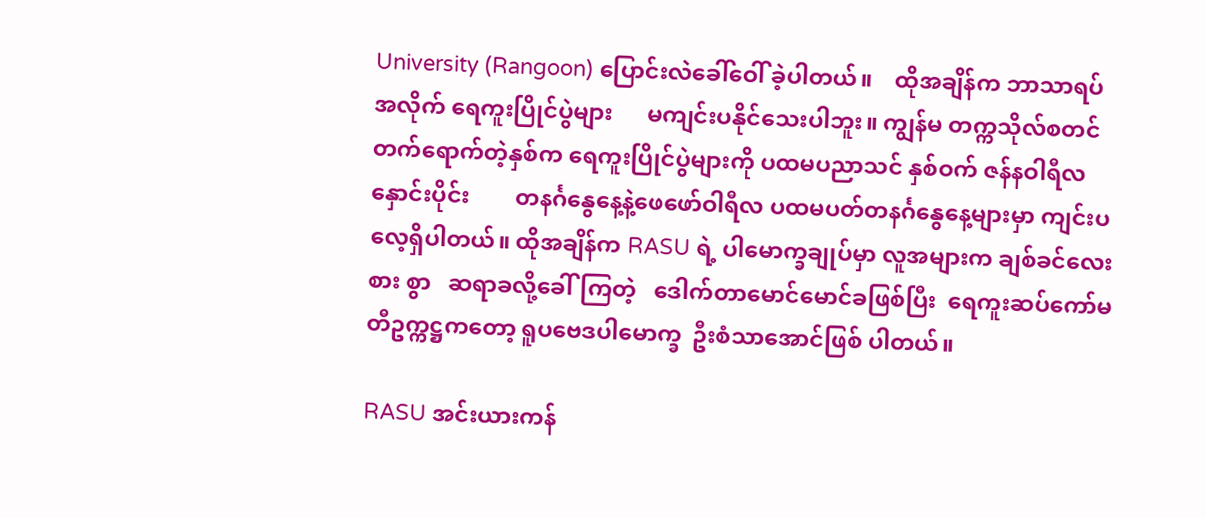University (Rangoon) ပြောင်းလဲခေါ်ဝေါ် ခဲ့ပါတယ်။    ထိုအချိန်က ဘာသာရပ်အလိုက် ရေကူးပြိုင်ပွဲများ      မကျင်းပနိုင်သေးပါဘူး။ ကျွန်မ တက္ကသိုလ်စတင်တက်ရောက်တဲ့နှစ်က ရေကူးပြိုင်ပွဲများကို ပထမပညာသင် နှစ်ဝက် ဇန်နဝါရီလနှောင်းပိုင်း        တနင်္ဂနွေနေ့နဲ့ဖေဖော်ဝါရီလ ပထမပတ်တနင်္ဂနွေနေ့များမှာ ကျင်းပလေ့ရှိပါတယ်။ ထိုအချိန်က RASU ရဲ့ ပါမောက္ခချုပ်မှာ လူအများက ချစ်ခင်လေးစား စွာ   ဆရာခလို့ခေါ်ကြတဲ့   ဒေါက်တာမောင်မောင်ခဖြစ်ပြီး  ရေကူးဆပ်ကော်မတီဥက္ကဋ္ဌကတော့ ရူပဗေဒပါမောက္ခ  ဦးစံသာအောင်ဖြစ် ပါတယ်။

RASU အင်းယားကန်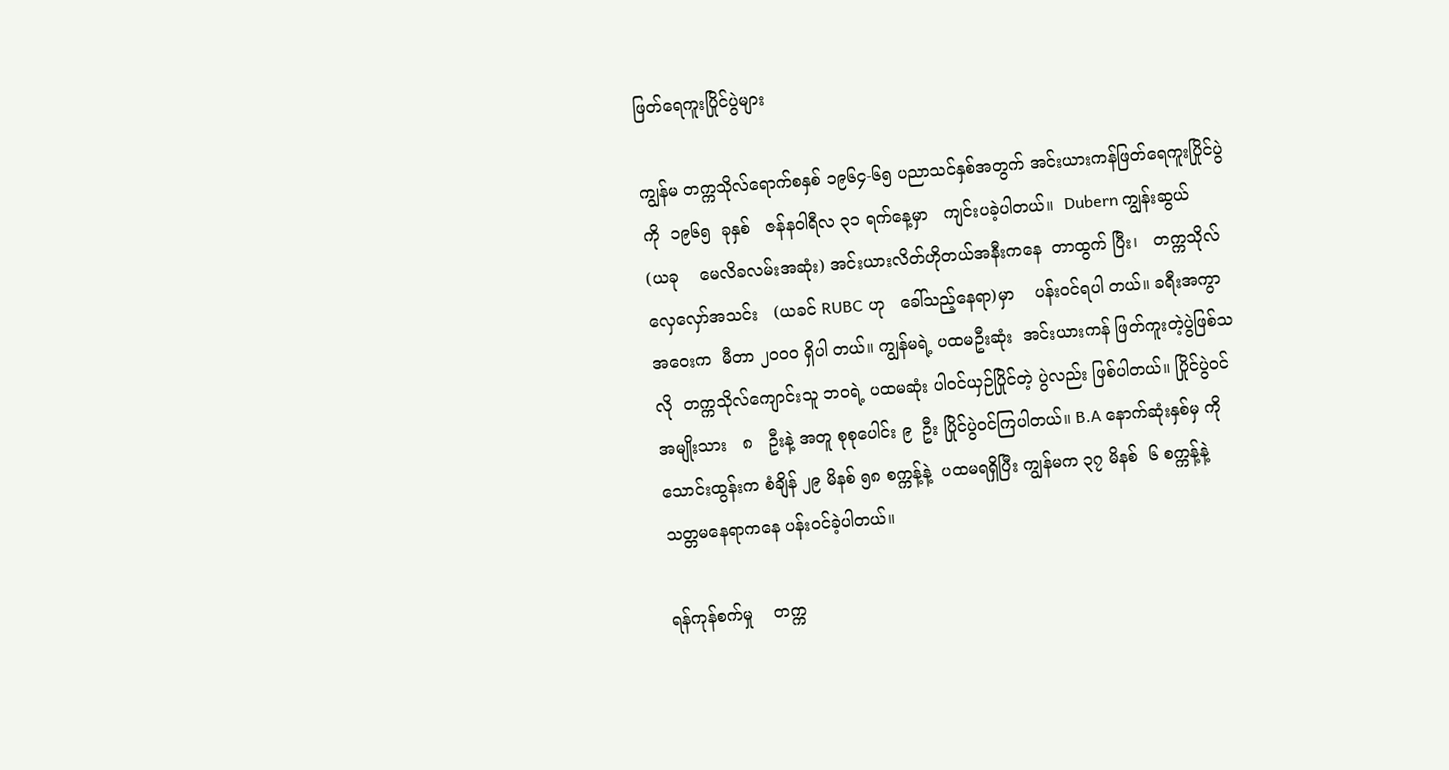ဖြတ်ရေကူးပြိုင်ပွဲများ

ကျွန်မ တက္ကသိုလ်ရောက်စနှစ် ၁၉၆၄-၆၅ ပညာသင်နှစ်အတွက် အင်းယားကန်ဖြတ်ရေကူးပြိုင်ပွဲကို  ၁၉၆၅  ခုနှစ်   ဇန်နဝါရီလ ၃၁ ရက်နေ့မှာ   ကျင်းပခဲ့ပါတယ်။  Dubern ကျွန်းဆွယ်     (ယခု    မေလိခလမ်းအဆုံး) အင်းယားလိတ်ဟိုတယ်အနီးကနေ  တာထွက် ပြီး၊   တက္ကသိုလ်လှေလှော်အသင်း   (ယခင် RUBC ဟု   ခေါ်သည့်နေရာ)မှာ    ပန်းဝင်ရပါ တယ်။ ခရီးအကွာအဝေးက  မီတာ ၂၀၀၀ ရှိပါ တယ်။ ကျွန်မရဲ့ ပထမဦးဆုံး  အင်းယားကန် ဖြတ်ကူးတဲ့ပွဲဖြစ်သလို  တက္ကသိုလ်ကျောင်းသူ ဘဝရဲ့ ပထမဆုံး ပါဝင်ယှဉ်ပြိုင်တဲ့ ပွဲလည်း ဖြစ်ပါတယ်။ ပြိုင်ပွဲဝင်   အမျိုးသား   ၈   ဦးနဲ့ အတူ စုစုပေါင်း ၉  ဦး ပြိုင်ပွဲဝင်ကြပါတယ်။ B.A နောက်ဆုံးနှစ်မှ ကိုသောင်းထွန်းက စံချိန် ၂၉ မိနစ် ၅၈ စက္ကန့်နဲ့  ပထမရရှိပြီး ကျွန်မက ၃၇ မိနစ်  ၆ စက္ကန့်နဲ့   သတ္တမနေရာကနေ ပန်းဝင်ခဲ့ပါတယ်။

ရန်ကုန်စက်မှု    တက္က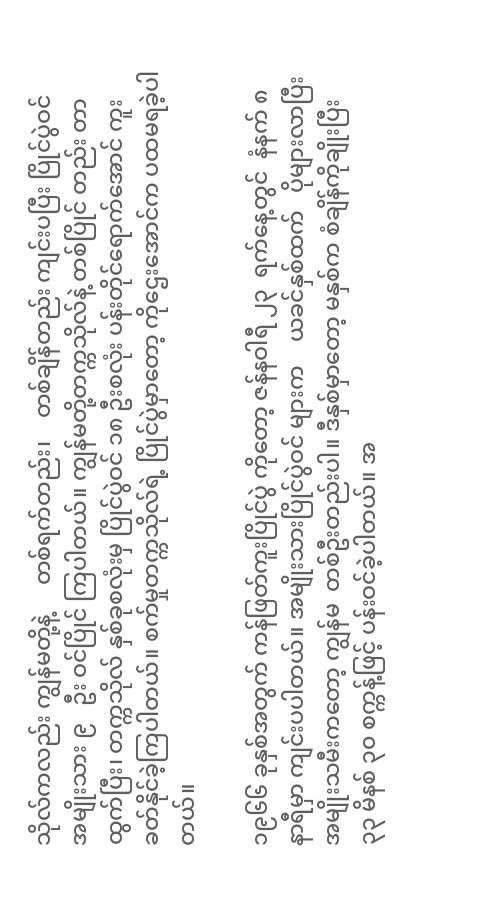သိုလ်ကလည်း ကျွန်မတို့နဲ့     တစ်ရက်တည်း၊    တစ်ချိန်တည်း ကျင်းပပြီး ပြိုင်ပွဲဝင် အမျိုးသား ၉   ဦး ဝင်ပြိုင် ကြပါတယ်။ ကျွန်မတို့တက္ကသိုလ်နဲ့ တစ်ပြိုင် တည်း တာထွက်ပြီး၊ တက္ကသိုလ် နှစ်ခုစလုံးမှ ပြိုင်ပွဲဝင် ၁၈ ဦးစလုံး ပန်းတိုင်ရောက်အောင် ကူးခတ်နိုင်ခဲ့ကြပါတယ်။ စက်မှုတက္ကသိုလ်ရဲ့ ပြိုင်ပွဲမှာတော့ ကိုဌေးအောင်က ပထမရခဲ့ပါ တယ်။

၁၉၆၆ ခုနှစ်အတွက် ကန်ဖြတ်ကူးပြိုင်ပွဲ ကိုတော့ ဇန်နဝါရီ ၂၃  ရက်နေ့တွင်  နံနက် ၈ နာရီမှာ ကျင်းပပါတယ်။ အမျိုးသားပြိုင်ပွဲဝင် များက    ယခင်နှစ်ထက်   ပိုများလာပြီး အမျိုးသမီးကတော့ ကျွန်မ  တစ်ဦးတည်းပါ။ ဒီနှစ်မှာတော့ မနှစ်က စံချိန်ကိုချိုးပြီး ၃၃ မိနစ် ၃၀ စက္ကန့်ဖြင့် ပန်းဝင်ခဲ့ပါတယ်။ အ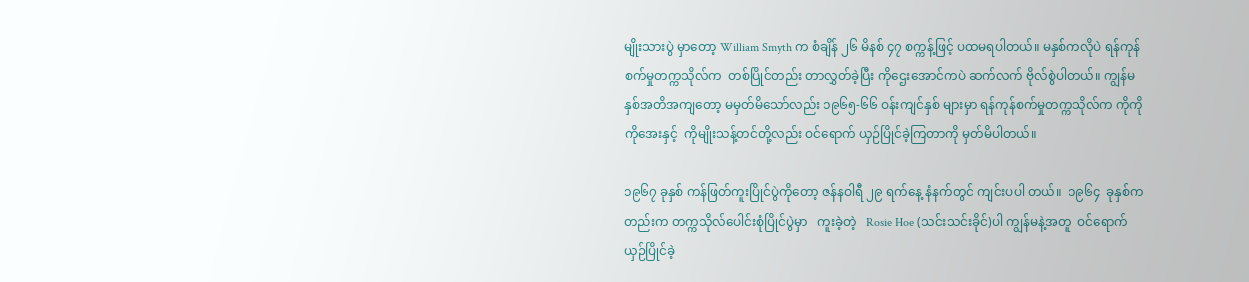မျိုးသားပွဲ မှာတော့ William Smyth က စံချိန် ၂၆ မိနစ် ၄၇ စက္ကန့်ဖြင့် ပထမရပါတယ်။ မနှစ်ကလိုပဲ ရန်ကုန်စက်မှုတက္ကသိုလ်က  တစ်ပြိုင်တည်း တာလွှတ်ခဲ့ပြီး ကိုဌေးအောင်ကပဲ ဆက်လက် ဗိုလ်စွဲပါတယ်။ ကျွန်မ  နှစ်အတိအကျတော့ မမှတ်မိသော်လည်း ၁၉၆၅-၆၆ ဝန်းကျင်နှစ် များမှာ ရန်ကုန်စက်မှုတက္ကသိုလ်က ကိုကိုကိုအေးနှင့်  ကိုမျိုးသန့်တင်တို့လည်း ဝင်ရောက် ယှဉ်ပြိုင်ခဲ့ကြတာကို မှတ်မိပါတယ်။

၁၉၆၇ ခုနှစ် ကန်ဖြတ်ကူးပြိုင်ပွဲကိုတော့ ဇန်နဝါရီ ၂၉ ရက်နေ့ နံနက်တွင် ကျင်းပပါ တယ်။  ၁၉၆၄  ခုနှစ်ကတည်းက တက္ကသိုလ်ပေါင်းစုံပြိုင်ပွဲမှာ   ကူးခဲ့တဲ့   Rosie Hoe (သင်းသင်းခိုင်)ပါ ကျွန်မနဲ့အတူ  ဝင်ရောက် ယှဉ်ပြိုင်ခဲ့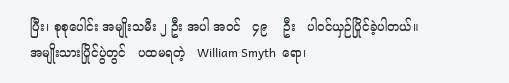ပြီး၊ စုစုပေါင်း အမျိုးသမီး ၂ ဦး အပါ အဝင်   ၄၉    ဦး   ပါဝင်ယှဉ်ပြိုင်ခဲ့ပါတယ်။ အမျိုးသားပြိုင်ပွဲတွင်   ပထမရတဲ့   William Smyth  ရော၊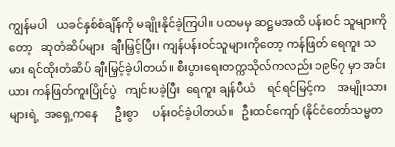ကျွန်မပါ   ယခင်နှစ်စံချိန်ကို မချိုးနိုင်ခဲ့ကြပါ။ ပထမမှ ဆဋ္ဌမအထိ ပန်းဝင် သူများကိုတော့   ဆုတံဆိပ်များ  ချီးမြှင့်ပြီး၊ ကျန်ပန်းဝင်သူများကိုတော့ ကန်ဖြတ် ရေကူး သမား ရင်ထိုးတံဆိပ် ချီးမြှင့်ခဲ့ပါတယ်။ စီးပွားရေးတက္ကသိုလ်ကလည်း ၁၉၆၇ မှာ အင်းယား ကန်ဖြတ်ကူးပြိုင်ပွဲ   ကျင်းပခဲ့ပြီး  ရေကူး ချန်ပီယံ    ရင်ရင်မြင့်က    အမျိုးသားများရဲ့  အရှေ့ကနေ      ဦးစွာ     ပန်းဝင်ခဲ့ပါတယ်။   ဦးထင်ကျော် (နိုင်ငံတော်သမ္မတ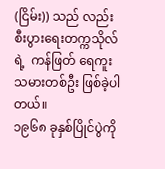(ငြိမ်း)) သည် လည်း  စီးပွားရေးတက္ကသိုလ်ရဲ့  ကန်ဖြတ် ရေကူးသမားတစ်ဦး ဖြစ်ခဲ့ပါတယ်။
၁၉၆၈ ခုနှစ်ပြိုင်ပွဲကို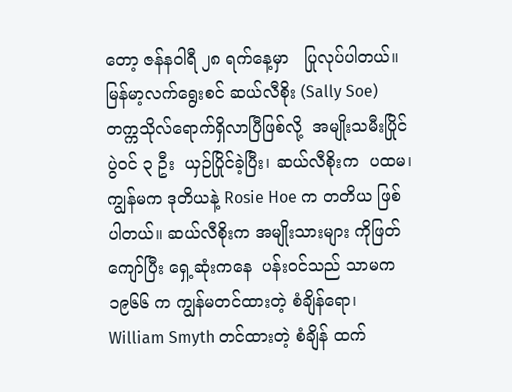တော့ ဇန်နဝါရီ ၂၈ ရက်နေ့မှာ   ပြုလုပ်ပါတယ်။  မြန်မာ့လက်ရွေးစင် ဆယ်လီစိုး (Sally Soe) တက္ကသိုလ်ရောက်ရှိလာပြီဖြစ်လို့  အမျိုးသမီးပြိုင်ပွဲဝင် ၃ ဦး  ယှဉ်ပြိုင်ခဲ့ပြီး၊ ဆယ်လီစိုးက  ပထမ၊ ကျွန်မက ဒုတိယနဲ့ Rosie Hoe က တတိယ ဖြစ်ပါတယ်။ ဆယ်လီစိုးက အမျိုးသားများ ကိုဖြတ်ကျော်ပြီး ရှေ့ဆုံးကနေ  ပန်းဝင်သည် သာမက ၁၉၆၆ က ကျွန်မတင်ထားတဲ့ စံချိန်ရော၊ William Smyth တင်ထားတဲ့ စံချိန် ထက်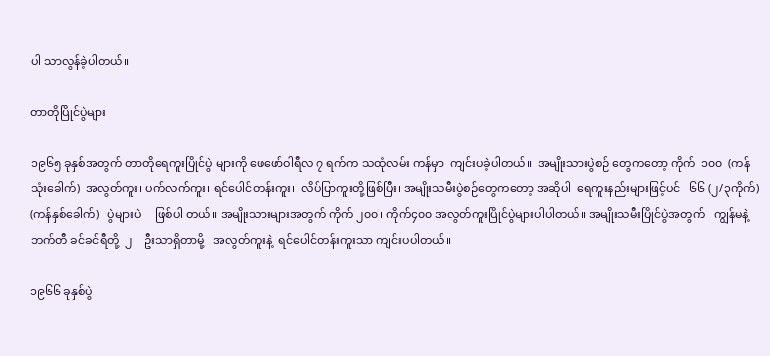ပါ သာလွန်ခဲ့ပါတယ်။

တာတိုပြိုင်ပွဲများ

၁၉၆၅ ခုနှစ်အတွက် တာတိုရေကူးပြိုင်ပွဲ များကို ဖေဖော်ဝါရီလ ၇ ရက်က သထုံလမ်း ကန်မှာ  ကျင်းပခဲ့ပါတယ်။  အမျိုးသားပွဲစဉ် တွေကတော့ ကိုက်  ၁၀၀  (ကန်သုံးခေါက်)  အလွတ်ကူး၊ ပက်လက်ကူး၊ ရင်ပေါင်တန်းကူး၊  လိပ်ပြာကူးတို့ဖြစ်ပြီး၊ အမျိုးသမီးပွဲစဉ်တွေကတော့ အဆိုပါ  ရေကူးနည်းများဖြင့်ပင်   ၆၆ (၂/၃ကိုက်) (ကန်နှစ်ခေါက်)   ပွဲများပဲ     ဖြစ်ပါ တယ်။ အမျိုးသားများအတွက် ကိုက် ၂၀၀၊ ကိုက်၄၀၀ အလွတ်ကူးပြိုင်ပွဲများပါပါတယ်။ အမျိုးသမီးပြိုင်ပွဲအတွက်   ကျွန်မနဲ့  ဘက်တီ ခင်ခင်ရီတို့  ၂    ဦးသာရှိတာမို့   အလွတ်ကူးနဲ့  ရင်ပေါင်တန်းကူးသာ ကျင်းပပါတယ်။

၁၉၆၆ ခုနှစ်ပွဲ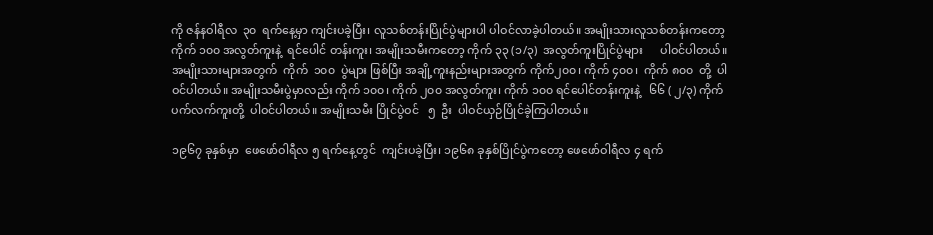ကို ဇန်နဝါရီလ  ၃၀  ရက်နေ့မှာ ကျင်းပခဲ့ပြီး၊ လူသစ်တန်းပြိုင်ပွဲများပါ ပါဝင်လာခဲ့ပါတယ်။ အမျိုးသားလူသစ်တန်းကတော့ ကိုက် ၁၀၀ အလွတ်ကူးနဲ့  ရင်ပေါင် တန်းကူး၊ အမျိုးသမီးကတော့ ကိုက် ၃၃ (၁/၃)  အလွတ်ကူးပြိုင်ပွဲများ      ပါဝင်ပါတယ်။ အမျိုးသားများအတွက်  ကိုက်  ၁၀၀  ပွဲများ ဖြစ်ပြီး အချို့ကူးနည်းများအတွက် ကိုက်၂၀၀၊ ကိုက် ၄၀၀၊  ကိုက် ၈၀၀  တို့  ပါဝင်ပါတယ်။ အမျိုးသမီးပွဲမှာလည်း ကိုက် ၁၀၀၊ ကိုက် ၂၀၀ အလွတ်ကူး၊ ကိုက် ၁၀၀ ရင်ပေါင်တန်းကူးနဲ့   ၆၆ ( ၂/၃) ကိုက်
ပက်လက်ကူးတို့  ပါဝင်ပါတယ်။ အမျိုးသမီး ပြိုင်ပွဲဝင်   ၅  ဦး  ပါဝင်ယှဉ်ပြိုင်ခဲ့ကြပါတယ်။

၁၉၆၇ ခုနှစ်မှာ  ဖေဖော်ဝါရီလ ၅ ရက်နေ့တွင်  ကျင်းပခဲ့ပြီး၊ ၁၉၆၈ ခုနှစ်ပြိုင်ပွဲကတော့ ဖေဖော်ဝါရီလ ၄ ရက်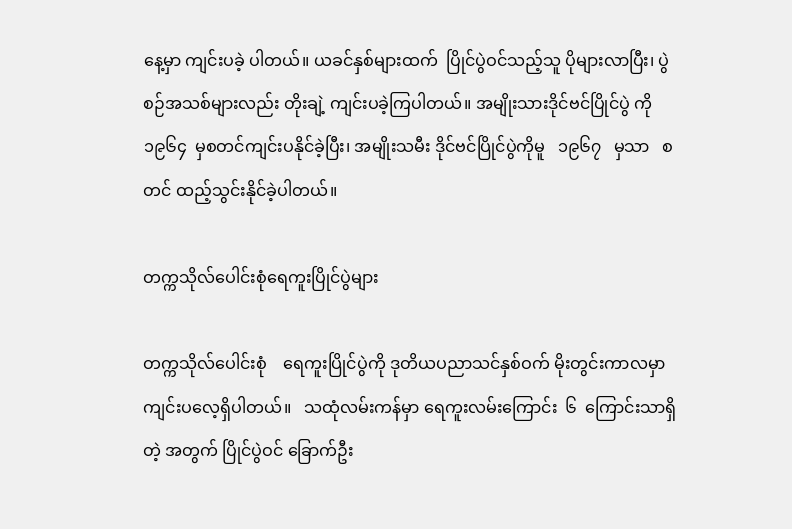နေ့မှာ ကျင်းပခဲ့ ပါတယ်။ ယခင်နှစ်များထက်  ပြိုင်ပွဲဝင်သည့်သူ ပိုများလာပြီး၊ ပွဲစဉ်အသစ်များလည်း တိုးချဲ့ ကျင်းပခဲ့ကြပါတယ်။ အမျိုးသားဒိုင်ဗင်ပြိုင်ပွဲ ကို ၁၉၆၄  မှစတင်ကျင်းပနိုင်ခဲ့ပြီး၊ အမျိုးသမီး ဒိုင်ဗင်ပြိုင်ပွဲကိုမူ   ၁၉၆၇   မှသာ   စတင် ထည့်သွင်းနိုင်ခဲ့ပါတယ်။

တက္ကသိုလ်ပေါင်းစုံရေကူးပြိုင်ပွဲများ

တက္ကသိုလ်ပေါင်းစုံ    ရေကူးပြိုင်ပွဲကို ဒုတိယပညာသင်နှစ်ဝက် မိုးတွင်းကာလမှာ ကျင်းပလေ့ရှိပါတယ်။   သထုံလမ်းကန်မှာ ရေကူးလမ်းကြောင်း  ၆  ကြောင်းသာရှိတဲ့ အတွက် ပြိုင်ပွဲဝင် ခြောက်ဦး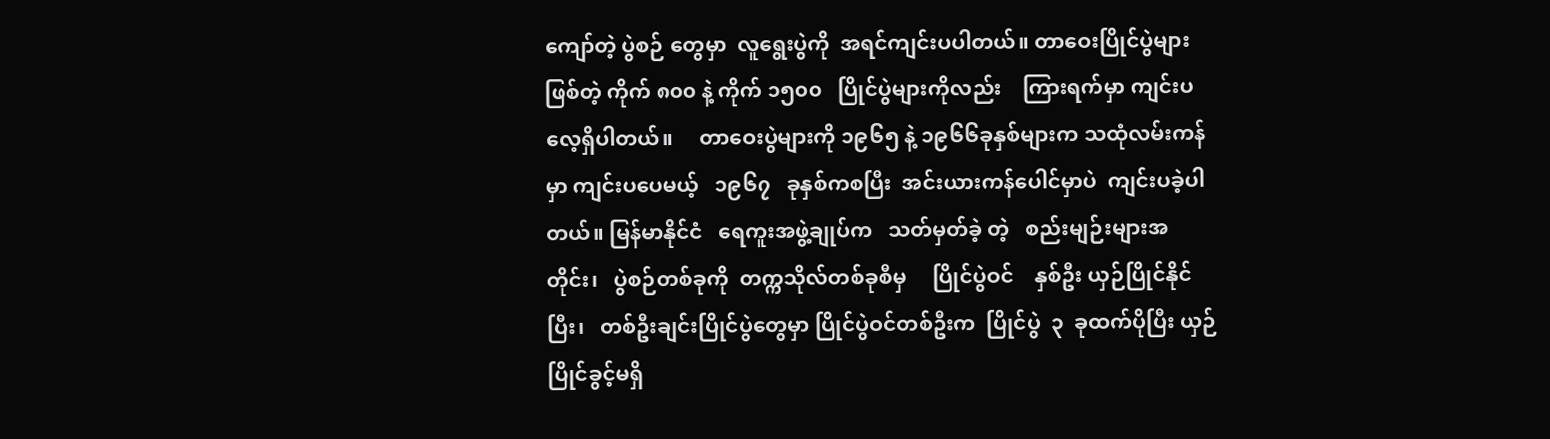ကျော်တဲ့ ပွဲစဉ် တွေမှာ  လူရွေးပွဲကို  အရင်ကျင်းပပါတယ်။ တာဝေးပြိုင်ပွဲများဖြစ်တဲ့ ကိုက် ၈၀၀ နဲ့ ကိုက် ၁၅၀၀   ပြိုင်ပွဲများကိုလည်း    ကြားရက်မှာ ကျင်းပလေ့ရှိပါတယ်။     တာဝေးပွဲများကို ၁၉၆၅ နဲ့ ၁၉၆၆ခုနှစ်များက သထုံလမ်းကန် မှာ ကျင်းပပေမယ့်   ၁၉၆၇   ခုနှစ်ကစပြီး  အင်းယားကန်ပေါင်မှာပဲ  ကျင်းပခဲ့ပါတယ်။ မြန်မာနိုင်ငံ   ရေကူးအဖွဲ့ချုပ်က   သတ်မှတ်ခဲ့ တဲ့   စည်းမျဉ်းများအတိုင်း၊   ပွဲစဉ်တစ်ခုကို  တက္ကသိုလ်တစ်ခုစီမှ     ပြိုင်ပွဲဝင်    နှစ်ဦး ယှဉ်ပြိုင်နိုင်ပြီး၊   တစ်ဦးချင်းပြိုင်ပွဲတွေမှာ ပြိုင်ပွဲဝင်တစ်ဦးက  ပြိုင်ပွဲ  ၃  ခုထက်ပိုပြီး ယှဉ်ပြိုင်ခွင့်မရှိ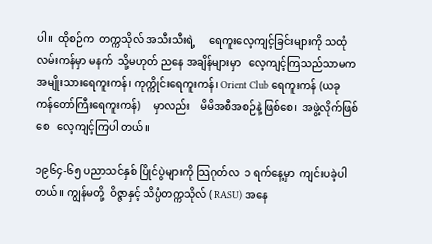ပါ။  ထိုစဉ်က  တက္ကသိုလ် အသီးသီးရဲ့     ရေကူးလေ့ကျင့်ခြင်းများကို သထုံလမ်းကန်မှာ မနက်  သို့မဟုတ် ညနေ အချိန်များမှာ   လေ့ကျင့်ကြသည်သာမက အမျိုးသားရေကူးကန်၊ ကုက္ကိုင်းရေကူးကန်၊ Orient Club ရေကူးကန် (ယခု ကန်တော်ကြီးရေကူးကန်)     မှာလည်း    မိမိအစီအစဉ်နဲ့ ဖြစ်စေ၊  အဖွဲ့လိုက်ဖြစ်စေ   လေ့ကျင့်ကြပါ တယ်။

၁၉၆၄-၆၅ ပညာသင်နှစ် ပြိုင်ပွဲများကို သြဂုတ်လ  ၁ ရက်နေ့မှာ  ကျင်းပခဲ့ပါတယ်။ ကျွန်မတို့  ဝိဇ္ဇာနှင့် သိပ္ပံတက္ကသိုလ် ( RASU) အနေ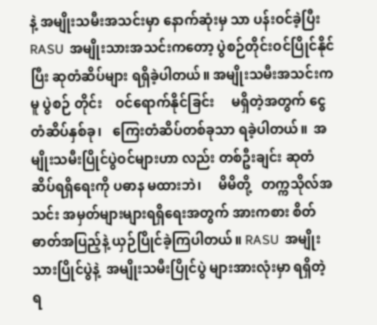နဲ့ အမျိုးသမီးအသင်းမှာ နောက်ဆုံးမှ သာ ပန်းဝင်ခဲ့ပြီး  RASU  အမျိုးသားအသင်းကတော့ ပွဲစဉ်တိုင်းဝင်ပြိုင်နိုင်ပြီး ဆုတံဆိပ်များ ရရှိခဲ့ပါတယ်။ အမျိုးသမီးအသင်းကမူ ပွဲစဉ် တိုင်း    ဝင်ရောက်နိုင်ခြင်း     မရှိတဲ့အတွက် ငွေတံဆိပ်နှစ်ခု၊   ကြေးတံဆိပ်တစ်ခုသာ ရခဲ့ပါတယ်။  အမျိုးသမီးပြိုင်ပွဲဝင်များဟာ လည်း တစ်ဦးချင်း ဆုတံဆိပ်ရရှိရေးကို ပဓာန မထားဘဲ၊     မိမိတို့   တက္ကသိုလ်အသင်း အမှတ်များများရရှိရေးအတွက် အားကစား စိတ်ဓာတ်အပြည့်နဲ့ ယှဉ်ပြိုင်ခဲ့ကြပါတယ်။ RASU  အမျိုးသားပြိုင်ပွဲနဲ့  အမျိုးသမီးပြိုင်ပွဲ များအားလုံးမှာ ရရှိတဲ့ ရ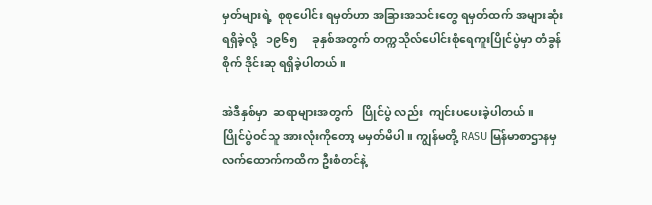မှတ်များရဲ့  စုစုပေါင်း ရမှတ်ဟာ အခြားအသင်းတွေ ရမှတ်ထက် အများဆုံးရရှိခဲ့လို့   ၁၉၆၅     ခုနှစ်အတွက် တက္ကသိုလ်ပေါင်းစုံရေကူးပြိုင်ပွဲမှာ တံခွန်စိုက် ဒိုင်းဆု ရရှိခဲ့ပါတယ်။

အဲဒီနှစ်မှာ  ဆရာများအတွက်   ပြိုင်ပွဲ လည်း  ကျင်းပပေးခဲ့ပါတယ်။   ပြိုင်ပွဲဝင်သူ အားလုံးကိုတော့ မမှတ်မိပါ။ ကျွန်မတို့ RASU မြန်မာစာဌာနမှ    လက်ထောက်ကထိက ဦးစံတင်နဲ့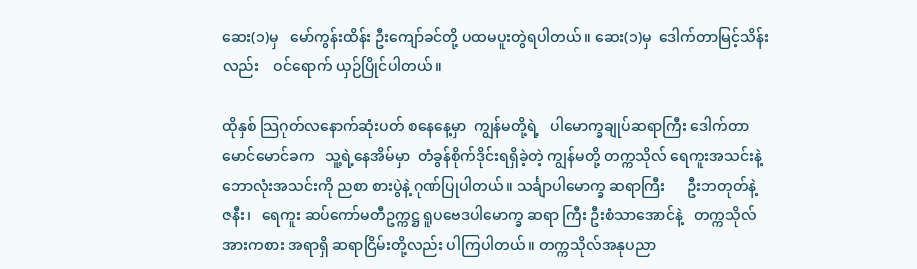ဆေး(၁)မှ   မော်ကွန်းထိန်း ဦးကျော်ခင်တို့ ပထမပူးတွဲရပါတယ်။ ဆေး(၁)မှ  ဒေါက်တာမြင့်သိန်းလည်း    ဝင်ရောက် ယှဉ်ပြိုင်ပါတယ်။

ထိုနှစ် သြဂုတ်လနောက်ဆုံးပတ် စနေနေ့မှာ  ကျွန်မတို့ရဲ့   ပါမောက္ခချုပ်ဆရာကြီး ဒေါက်တာမောင်မောင်ခက   သူ့ရဲ့နေအိမ်မှာ  တံခွန်စိုက်ဒိုင်းရရှိခဲ့တဲ့ ကျွန်မတို့ တက္ကသိုလ် ရေကူးအသင်းနဲ့ ဘောလုံးအသင်းကို ညစာ စားပွဲနဲ့ ဂုဏ်ပြုပါတယ်။ သင်္ချာပါမောက္ခ ဆရာကြီး      ဦးဘတုတ်နဲ့   ဇနီး၊   ရေကူး ဆပ်ကော်မတီဥက္ကဋ္ဌ ရူပဗေဒပါမောက္ခ ဆရာ ကြီး ဦးစံသာအောင်နဲ့   တက္ကသိုလ်အားကစား အရာရှိ ဆရာငြိမ်းတို့လည်း ပါကြပါတယ်။ တက္ကသိုလ်အနုပညာ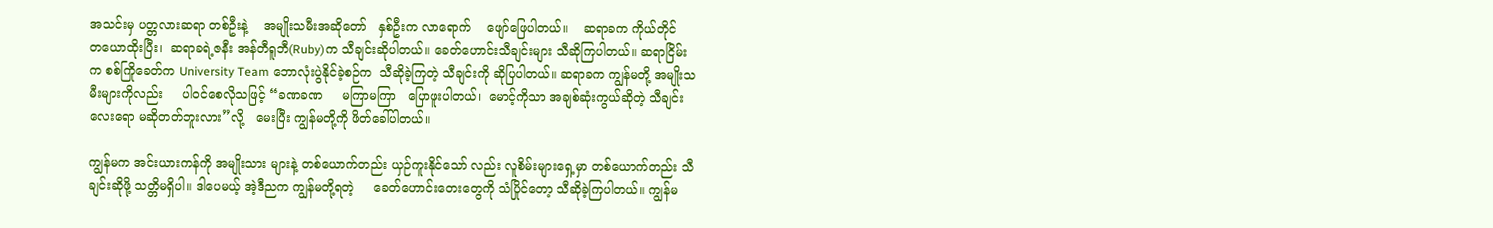အသင်းမှ ပတ္တလားဆရာ တစ်ဦးနဲ့    အမျိုးသမီးအဆိုတော်   နှစ်ဦးက လာရောက်    ဖျော်ဖြေပါတယ်။    ဆရာခက ကိုယ်တိုင်    တယောထိုးပြီး၊  ဆရာခရဲ့ဇနီး အန်တီရူဘီ(Ruby)က သီချင်းဆိုပါတယ်။ ခေတ်ဟောင်းသီချင်းများ သီဆိုကြပါတယ်။ ဆရာငြိမ်းက စစ်ကြိုခေတ်က University Team ဘောလုံးပွဲနိုင်ခဲ့စဉ်က  သီဆိုခဲ့ကြတဲ့ သီချင်းကို ဆိုပြပါတယ်။ ဆရာခက ကျွန်မတို့ အမျိုးသမီးများကိုလည်း     ပါဝင်စေလိုသဖြင့် “ခဏခဏ     မကြာမကြာ   ပြောဖူးပါတယ်၊  မောင့်ကိုသာ အချစ်ဆုံးကွယ်ဆိုတဲ့ သီချင်းလေးရော မဆိုတတ်ဘူးလား”လို့   မေးပြီး ကျွန်မတို့ကို ဖိတ်ခေါ်ပါတယ်။

ကျွန်မက အင်းယားကန်ကို အမျိုးသား များနဲ့ တစ်ယောက်တည်း ယှဉ်ကူးနိုင်သော် လည်း လူစိမ်းများရှေ့မှာ တစ်ယောက်တည်း သီချင်းဆိုဖို့ သတ္တိမရှိပါ။ ဒါပေမယ့် အဲ့ဒီညက ကျွန်မတို့ရတဲ့     ခေတ်ဟောင်းတေးတွေကို သံပြိုင်တော့ သီဆိုခဲ့ကြပါတယ်။ ကျွန်မ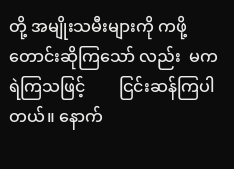တို့ အမျိုးသမီးများကို ကဖို့တောင်းဆိုကြသော် လည်း  မကရဲကြသဖြင့်        ငြင်းဆန်ကြပါတယ်။ နောက်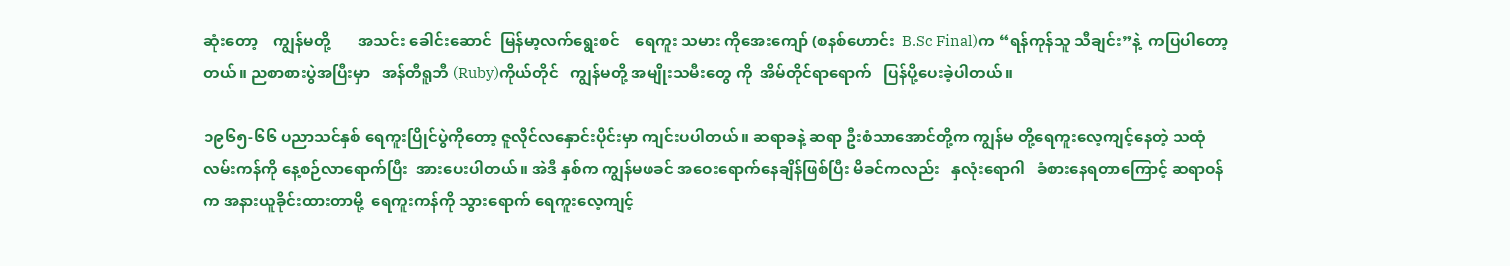ဆုံးတော့    ကျွန်မတို့       အသင်း ခေါင်းဆောင်  မြန်မာ့လက်ရွေးစင်    ရေကူး သမား ကိုအေးကျော် (စနစ်ဟောင်း  B.Sc Final)က “ရန်ကုန်သူ သီချင်း”နဲ့  ကပြပါတော့ တယ်။ ညစာစားပွဲအပြီးမှာ   အန်တီရူဘီ (Ruby)ကိုယ်တိုင်   ကျွန်မတို့ အမျိုးသမီးတွေ ကို  အိမ်တိုင်ရာရောက်   ပြန်ပို့ပေးခဲ့ပါတယ်။

၁၉၆၅-၆၆ ပညာသင်နှစ် ရေကူးပြိုင်ပွဲကိုတော့ ဇူလိုင်လနှောင်းပိုင်းမှာ ကျင်းပပါတယ်။ ဆရာခနဲ့ ဆရာ ဦးစံသာအောင်တို့က ကျွန်မ တို့ရေကူးလေ့ကျင့်နေတဲ့ သထုံလမ်းကန်ကို နေ့စဉ်လာရောက်ပြီး  အားပေးပါတယ်။ အဲဒီ နှစ်က ကျွန်မဖခင် အဝေးရောက်နေချိန်ဖြစ်ပြီး မိခင်ကလည်း   နှလုံးရောဂါ   ခံစားနေရတာကြောင့် ဆရာဝန်က အနားယူခိုင်းထားတာမို့  ရေကူးကန်ကို သွားရောက် ရေကူးလေ့ကျင့်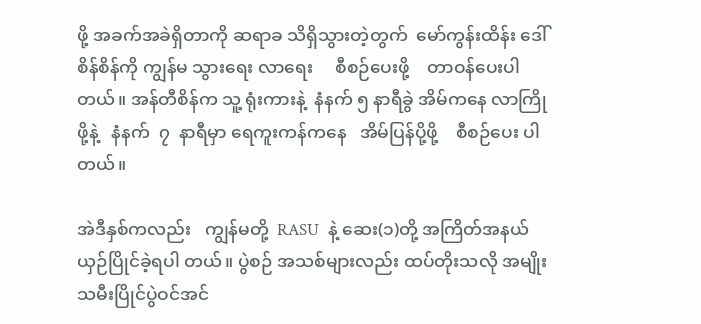ဖို့ အခက်အခဲရှိတာကို ဆရာခ သိရှိသွားတဲ့တွက်  မော်ကွန်းထိန်း ဒေါ်စိန်စိန်ကို ကျွန်မ သွားရေး လာရေး     စီစဉ်ပေးဖို့    တာဝန်ပေးပါတယ်။ အန်တီစိန်က သူ့ ရုံးကားနဲ့  နံနက် ၅ နာရီခွဲ အိမ်ကနေ လာကြိုဖို့နဲ့   နံနက်  ၇  နာရီမှာ ရေကူးကန်ကနေ   အိမ်ပြန်ပို့ဖို့    စီစဉ်ပေး ပါတယ်။

အဲဒီနှစ်ကလည်း   ကျွန်မတို့  RASU  နဲ့ ဆေး(၁)တို့ အကြိတ်အနယ်  ယှဉ်ပြိုင်ခဲ့ရပါ တယ်။ ပွဲစဉ် အသစ်များလည်း ထပ်တိုးသလို အမျိုးသမီးပြိုင်ပွဲဝင်အင်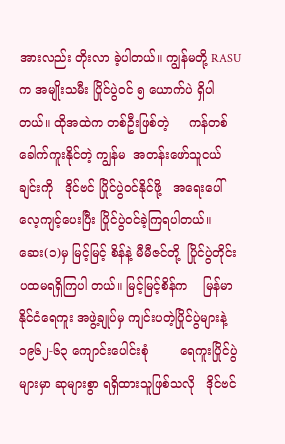အားလည်း တိုးလာ ခဲ့ပါတယ်။ ကျွန်မတို့ RASU က အမျိုးသမီး ပြိုင်ပွဲဝင် ၅ ယောက်ပဲ ရှိပါတယ်။ ထိုအထဲက တစ်ဦးဖြစ်တဲ့     ကန်တစ်ခေါက်ကူးနိုင်တဲ့ ကျွန်မ  အတန်းဖော်သူငယ်ချင်းကို   ဒိုင်ဗင် ပြိုင်ပွဲဝင်နိုင်ဖို့   အရေးပေါ်လေ့ကျင့်ပေးပြီး ပြိုင်ပွဲဝင်ခဲ့ကြရပါတယ်။  ဆေး(၁)မှ မြင့်မြင့် စိန်နဲ့ မီမီဇင်တို့  ပြိုင်ပွဲတိုင်း  ပထမရရှိကြပါ တယ်။ မြင့်မြင့်စိန်က    မြန်မာနိုင်ငံရေကူး အဖွဲ့ချုပ်မှ ကျင်းပတဲ့ပြိုင်ပွဲများနဲ့  ၁၉၆၂-၆၃ ကျောင်းပေါင်းစုံ        ရေကူးပြိုင်ပွဲများမှာ ဆုများစွာ ရရှိထားသူဖြစ်သလို   ဒိုင်ဗင်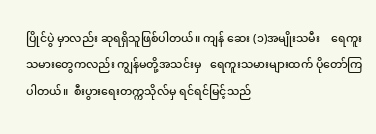ပြိုင်ပွဲ မှာလည်း ဆုရရှိသူဖြစ်ပါတယ်။ ကျန် ဆေး (၁)အမျိုးသမီး    ရေကူးသမားတွေကလည်း ကျွန်မတို့အသင်းမှ   ရေကူးသမားများထက် ပိုတော်ကြပါတယ်။  စီးပွားရေးတက္ကသိုလ်မှ ရင်ရင်မြင့်သည်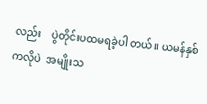လည်း    ပွဲတိုင်းပထမရခဲ့ပါ တယ်။ ယမန်နှစ်ကလိုပဲ  အမျိုးသ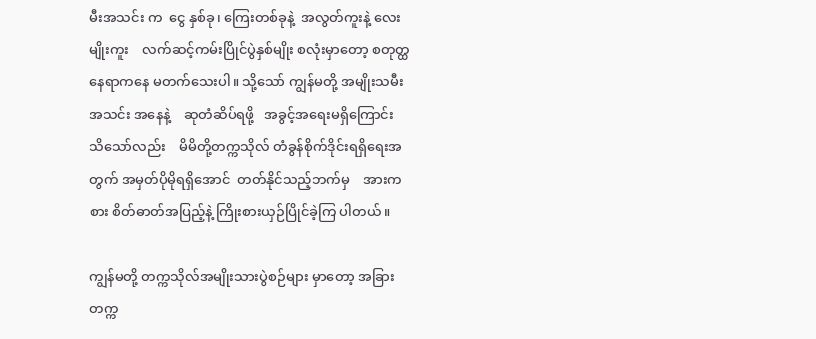မီးအသင်း က  ငွေ နှစ်ခု၊ ကြေးတစ်ခုနဲ့  အလွတ်ကူးနဲ့ လေးမျိုးကူး    လက်ဆင့်ကမ်းပြိုင်ပွဲနှစ်မျိုး စလုံးမှာတော့ စတုတ္ထနေရာကနေ မတက်သေးပါ။ သို့သော် ကျွန်မတို့ အမျိုးသမီးအသင်း အနေနဲ့    ဆုတံဆိပ်ရဖို့   အခွင့်အရေးမရှိကြောင်း   သိသော်လည်း    မိမိတို့တက္ကသိုလ် တံခွန်စိုက်ဒိုင်းရရှိရေးအတွက် အမှတ်ပိုမိုရရှိအောင်  တတ်နိုင်သည့်ဘက်မှ    အားကစား စိတ်ဓာတ်အပြည့်နဲ့ ကြိုးစားယှဉ်ပြိုင်ခဲ့ကြ ပါတယ်။

ကျွန်မတို့ တက္ကသိုလ်အမျိုးသားပွဲစဉ်များ မှာတော့ အခြားတက္က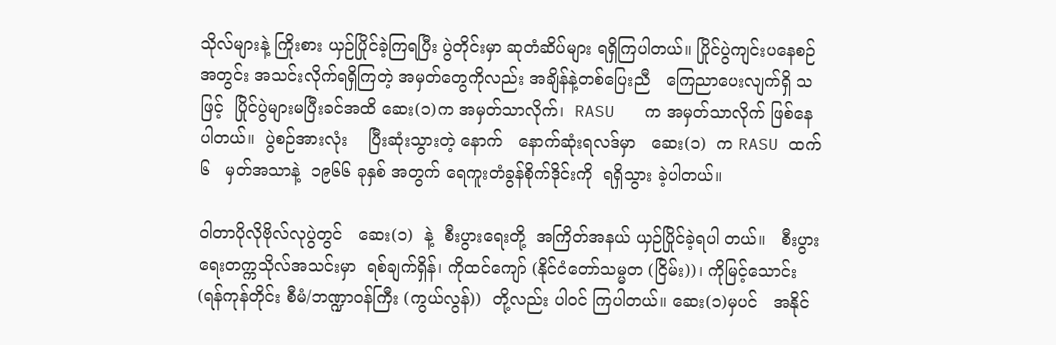သိုလ်များနဲ့ ကြိုးစား ယှဉ်ပြိုင်ခဲ့ကြရပြီး ပွဲတိုင်းမှာ ဆုတံဆိပ်များ ရရှိကြပါတယ်။ ပြိုင်ပွဲကျင်းပနေစဉ်အတွင်း အသင်းလိုက်ရရှိကြတဲ့ အမှတ်တွေကိုလည်း အချိန်နဲ့တစ်ပြေးညီ   ကြေညာပေးလျက်ရှိ သဖြင့်  ပြိုင်ပွဲများမပြီးခင်အထိ ဆေး(၁)က အမှတ်သာလိုက်၊  RASU   က အမှတ်သာလိုက် ဖြစ်နေပါတယ်။  ပွဲစဉ်အားလုံး    ပြီးဆုံးသွားတဲ့ နောက်   နောက်ဆုံးရလဒ်မှာ   ဆေး(၁)  က RASU ထက်   ၆   မှတ်အသာနဲ့  ၁၉၆၆ ခုနှစ် အတွက် ရေကူးတံခွန်စိုက်ဒိုင်းကို  ရရှိသွား ခဲ့ပါတယ်။

ဝါတာပိုလိုဗိုလ်လုပွဲတွင်   ဆေး(၁)  နဲ့  စီးပွားရေးတို့  အကြိတ်အနယ် ယှဉ်ပြိုင်ခဲ့ရပါ တယ်။   စီးပွားရေးတက္ကသိုလ်အသင်းမှာ  ရစ်ချက်ရှိန်၊ ကိုထင်ကျော် (နိုင်ငံတော်သမ္မတ (ငြိမ်း))၊ ကိုမြင့်သောင်း (ရန်ကုန်တိုင်း စီမံ/ဘဏ္ဍာဝန်ကြီး (ကွယ်လွန်))  တို့လည်း ပါဝင် ကြပါတယ်။ ဆေး(၁)မှပင်   အနိုင်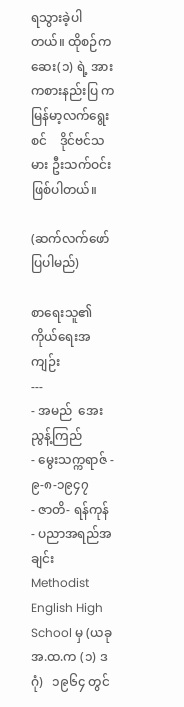ရသွားခဲ့ပါ တယ်။ ထိုစဉ်က ဆေး(၁) ရဲ့ အားကစားနည်းပြ က   မြန်မာ့လက်ရွေးစင်    ဒိုင်ဗင်သမား ဦးသက်ဝင်း ဖြစ်ပါတယ်။

(ဆက်လက်ဖော်ပြပါမည်)

စာရေးသူ၏ ကိုယ်ရေးအကျဉ်း
---
- အမည်  အေးညွန့်ကြည်
- မွေးသက္ကရာဇ် - ၉-၈-၁၉၄၇
- ဇာတိ- ရန်ကုန်
- ပညာအရည်အချင်း   Methodist English High School မှ (ယခု အ.ထ.က (၁) ဒဂုံ)   ၁၉၆၄ တွင်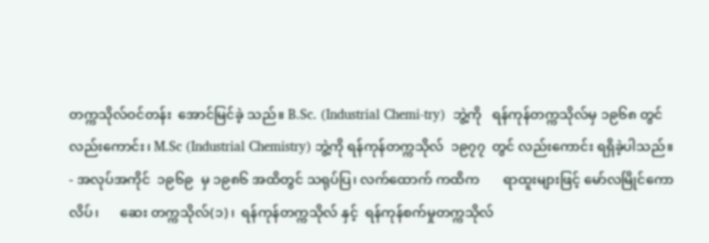တက္ကသိုလ်ဝင်တန်း  အောင်မြင်ခဲ့ သည်။ B.Sc. (Industrial Chemi-try)  ဘွဲ့ကို   ရန်ကုန်တက္ကသိုလ်မှ ၁၉၆၈ တွင်လည်းကောင်း၊ M.Sc (Industrial Chemistry) ဘွဲ့ကို ရန်ကုန်တက္ကသိုလ်  ၁၉၇၇  တွင် လည်းကောင်း ရရှိခဲ့ပါသည်။
- အလုပ်အကိုင်  ၁၉၆၉  မှ ၁၉၈၆ အထိတွင် သရုပ်ပြ၊ လက်ထောက် ကထိက       ရာထူးများဖြင့် မော်လမြိုင်ကောလိပ်၊      ဆေး တက္ကသိုလ်(၁)၊  ရန်ကုန်တက္ကသိုလ် နှင့်  ရန်ကုန်စက်မှုတက္ကသိုလ်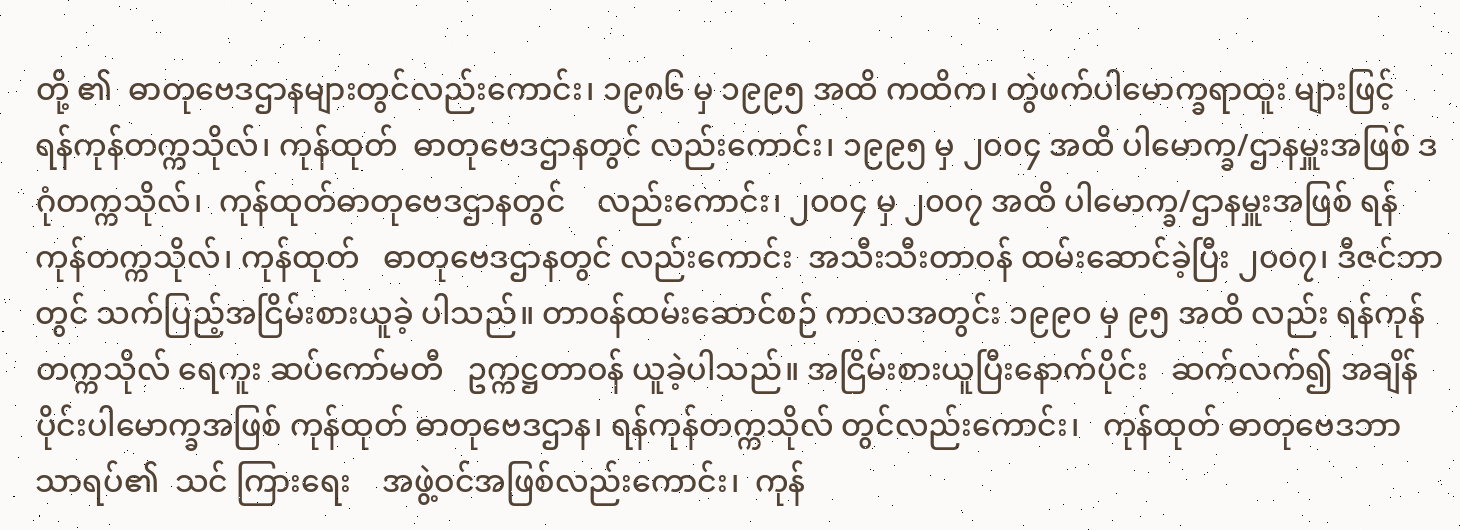တို့ ၏  ဓာတုဗေဒဌာနများတွင်လည်းကောင်း၊ ၁၉၈၆ မှ ၁၉၉၅ အထိ ကထိက၊ တွဲဖက်ပါမောက္ခရာထူး များဖြင့်    ရန်ကုန်တက္ကသိုလ်၊ ကုန်ထုတ်  ဓာတုဗေဒဌာနတွင် လည်းကောင်း၊ ၁၉၉၅ မှ ၂၀၀၄ အထိ ပါမောက္ခ/ဌာနမှူးအဖြစ် ဒဂုံတက္ကသိုလ်၊  ကုန်ထုတ်ဓာတုဗေဒဌာနတွင်    လည်းကောင်း၊ ၂၀၀၄ မှ ၂၀၀၇ အထိ ပါမောက္ခ/ဌာနမှူးအဖြစ် ရန်ကုန်တက္ကသိုလ်၊ ကုန်ထုတ်   ဓာတုဗေဒဌာနတွင် လည်းကောင်း  အသီးသီးတာဝန် ထမ်းဆောင်ခဲ့ပြီး ၂၀၀၇၊ ဒီဇင်ဘာ တွင် သက်ပြည့်အငြိမ်းစားယူခဲ့ ပါသည်။ တာဝန်ထမ်းဆောင်စဉ် ကာလအတွင်း ၁၉၉၀ မှ ၉၅ အထိ လည်း ရန်ကုန်တက္ကသိုလ် ရေကူး ဆပ်ကော်မတီ   ဥက္ကဋ္ဌတာဝန် ယူခဲ့ပါသည်။ အငြိမ်းစားယူပြီးနောက်ပိုင်း   ဆက်လက်၍ အချိန် ပိုင်းပါမောက္ခအဖြစ် ကုန်ထုတ် ဓာတုဗေဒဌာန၊ ရန်ကုန်တက္ကသိုလ် တွင်လည်းကောင်း၊   ကုန်ထုတ် ဓာတုဗေဒဘာသာရပ်၏  သင် ကြားရေး    အဖွဲ့ဝင်အဖြစ်လည်းကောင်း၊  ကုန်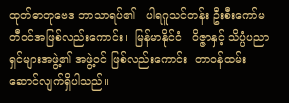ထုတ်ဓာတုဗေဒ ဘာသာရပ်၏   ပါရဂူသင်တန်း ဦးစီးကော်မတီဝင်အဖြစ်လည်းကောင်း၊  မြန်မာနိုင်ငံ   ဝိဇ္ဇာနှင့် သိပ္ပံပညာရှင်များအဖွဲ့၏ အဖွဲ့ဝင် ဖြစ်လည်းကောင်း  တာဝန်ထမ်းဆောင်လျက်ရှိပါသည်။